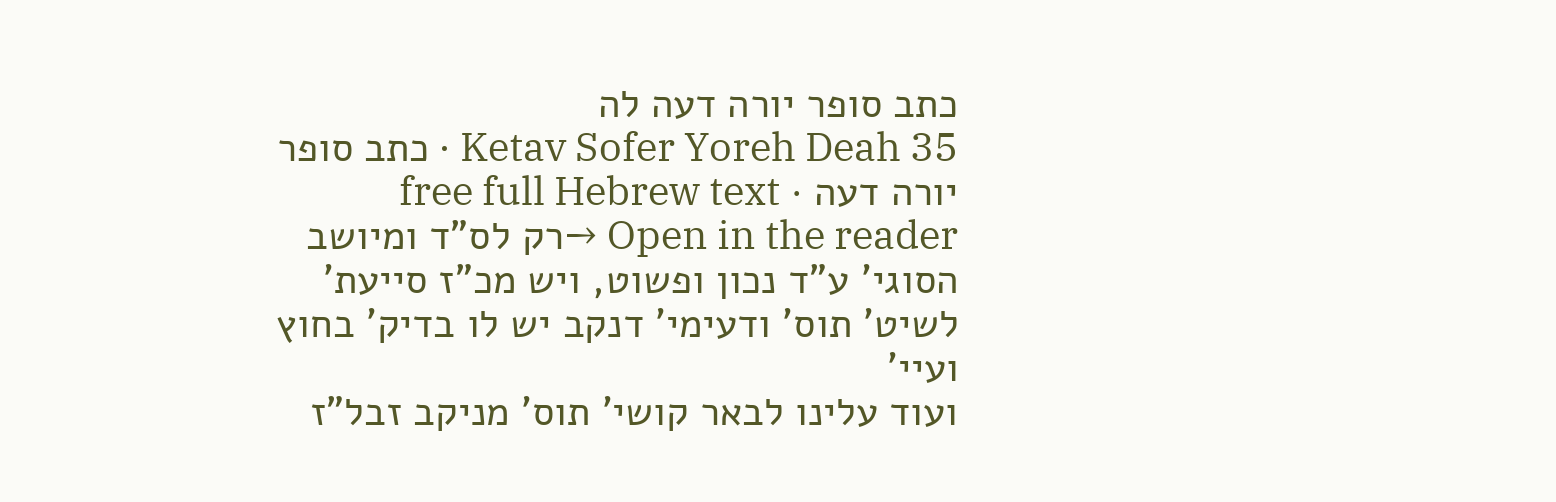כתב סופר יורה דעה לה
Ketav Sofer Yoreh Deah 35 · כתב סופר יורה דעה · free full Hebrew text
Open in the reader →רק לס"ד ומיושב הסוגי' ע"ד נכון ופשוט, ויש מכ"ז סייעת' לשיט' תוס' ודעימי' דנקב יש לו בדיק' בחוץ ועיי'
ועוד עלינו לבאר קושי' תוס' מניקב זבל"ז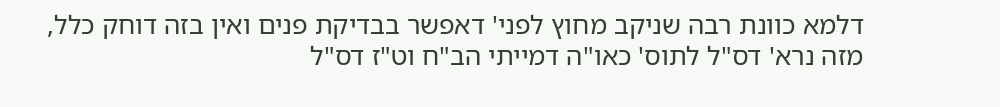דלמא כוונת רבה שניקב מחוץ לפני' דאפשר בבדיקת פנים ואין בזה דוחק כלל, מזה נרא' דס"ל לתוס' כאו"ה דמייתי הב"ח וט"ז דס"ל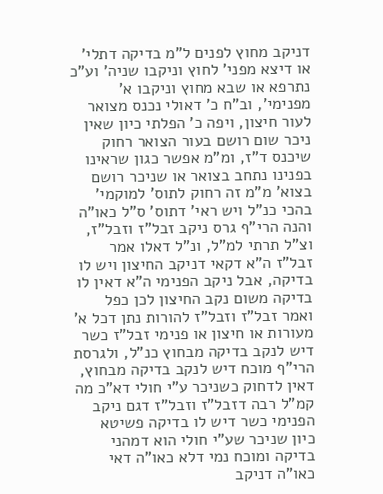דניקב מחוץ לפנים ל"מ בדיקה דתלי' או דיצא מפני' לחוץ וניקבו שניה' וע"כ נתרפא או שבא מחוץ וניקבו א' מפנימי', וב"ח כ' דאולי נכנס מצואר לעור חיצון, ויפה כ' הפלתי כיון שאין ניכר שום רושם בעור הצואר רחוק שיכנס ד"ז, ומ"מ אפשר כגון שראינו בפנינו נתחב בצואר או שניכר רושם בצוא' מ"מ זה רחוק לתוס' למוקמי' בהכי כנ"ל ויש ראי' דתוס' ס"ל כאו"ה
והנה הרי"ף גרס ניקב זבל"ז וזבל"ז, וצ"ל תרתי למ"ל, ונ"ל דאלו אמר זבל"ז ה"א דקאי דניקב החיצון ויש לו בדיקה, אבל ניקב הפנימי ה"א דאין לו בדיקה משום נקב החיצון לכן כפל ואמר זבל"ז וזבל"ז להורות נתן דכל א' מעורות או חיצון או פנימי זבל"ז כשר דיש לנקב בדיקה מבחוץ כנ"ל, ולגרסת הרי"ף מוכח דיש לנקב בדיקה מבחוץ, דאין לדחוק כשניכר ע"י חולי דא"כ מה קמ"ל רבה דזבל"ז וזבל"ז דגם ניקב הפנימי כשר דיש לו בדיקה פשיטא כיון שניכר שע"י חולי הוא דמהני בדיקה ומוכח נמי דלא כאו"ה דאי כאו"ה דניקב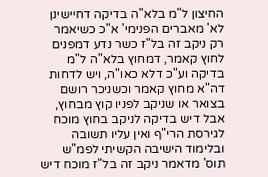החיצון ל"מ בלא"ה בדיקה דחיישינן לא' מאברים הפנימי' א"כ כשיאמר רק ניקב זה בל"ז כשר נדע דמפנים לחוץ קאמר, דמחוץ בלא"ה ל"מ בדיקה וע"כ דלא כאו"ה, ויש לדחות דה"א מחוץ קאמר וכשניכר רושם בצואר או שניקב לפניו קוץ מבחוץ, אבל דיש בדיקה לניקב בחוץ מוכח לגירסת הרי"ף ואין עליו תשובה
ובלימוד הישיבה הקשיתי לפמ"ש תוס' מדאמר ניקב זה בל"ז מוכח דיש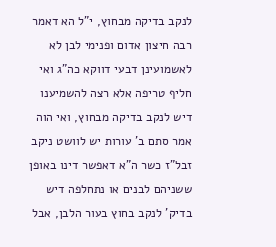לנקב בדיקה מבחוץ, י"ל הא דאמר רבה חיצון אדום ופנימי לבן לא לאשמועינן דבעי דווקא כה"ג ואי חליף טריפה אלא רצה להשמיענו דיש לנקב בדיקה מבחוץ, ואי הוה אמר סתם ב' עורות יש לוושט ניקב זבל"ז כשר ה"א דאפשר דינו באופן ששניהם לבנים או נתחלפה דיש בדיק' לנקב בחוץ בעור הלבן, אבל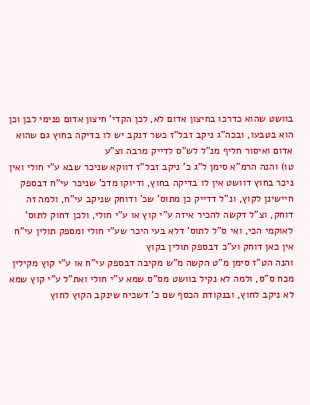בוושט שהוא כדרכו בחיצון אדום לא, לכן הקדי' חיצון אדום פנימי לבן וכן הוא בטבעו, ובכה"ג ניקב זבל"ז כשר דנקב יש לו בדיקה בחוץ גם שהוא אדום ואיסור חליף מנ"ל לש"ס לדייק מרבה וצ"ע
טו) והנה הרמ"א סימן ל"ג כ' ניקב זבל"ז דווקא שניכר שבא ע"י חולי ואין ניכר בחוץ דוושט אין לו בדיקה בחוץ, ודיוקו מדכ' שניכר עי"ח דבספק חיישינן לקוץ, ונ"ל דדייק כן מתוס' שכ' ודוחק שניקב עי"ח, ולמה זה דוחק, וצ"ל דקשה להכיר איזה ע"י קוץ או ע"י חולי, ולכן דחוק לתוס' לאוקמי הכי, ואי ס"ל לתוס' דלא בעי היכר שע"י חולי ומספק תולין עי"ח אין כאן דוחק וע"כ דבספק תולין בקוץ
והנה הט"ז סימן מ"ט הקשה מ"ש מקיבה דבספק עי"ח או ע"י קוץ מקילין מכח ס"ס, ולמה לא נקיל בוושט מס"ס שמא ע"י חולי ואת"ל ע"י קוץ שמא לא ניקב לחוץ, ובנקודת הכסף שם כ' דשכיח שינקב הקוץ לחוץ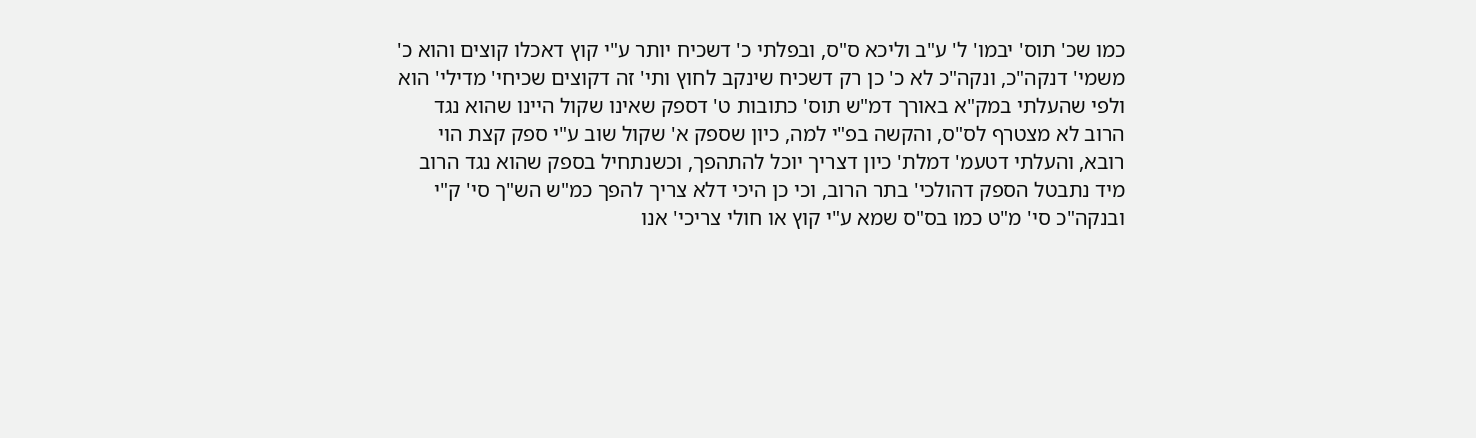כמו שכ' תוס' יבמו' ל' ע"ב וליכא ס"ס, ובפלתי כ' דשכיח יותר ע"י קוץ דאכלו קוצים והוא כ' משמי' דנקה"כ, ונקה"כ לא כ' כן רק דשכיח שינקב לחוץ ותי' זה דקוצים שכיחי' מדילי' הוא
ולפי שהעלתי במק"א באורך דמ"ש תוס' כתובות ט' דספק שאינו שקול היינו שהוא נגד הרוב לא מצטרף לס"ס, והקשה בפ"י למה, כיון שספק א' שקול שוב ע"י ספק קצת הוי רובא, והעלתי דטעמ' דמלת' כיון דצריך יוכל להתהפך, וכשנתחיל בספק שהוא נגד הרוב מיד נתבטל הספק דהולכי' בתר הרוב, וכי כן היכי דלא צריך להפך כמ"ש הש"ך סי' ק"י ובנקה"כ סי' מ"ט כמו בס"ס שמא ע"י קוץ או חולי צריכי' אנו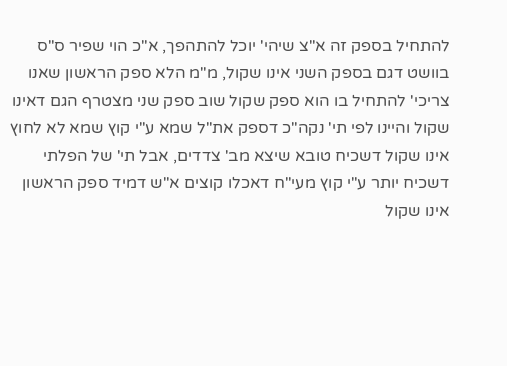להתחיל בספק זה א"צ שיהי' יוכל להתהפך, א"כ הוי שפיר ס"ס בוושט דגם בספק השני אינו שקול, מ"מ הלא ספק הראשון שאנו צריכי' להתחיל בו הוא ספק שקול שוב ספק שני מצטרף הגם דאינו שקול והיינו לפי תי' נקה"כ דספק את"ל שמא ע"י קוץ שמא לא לחוץ אינו שקול דשכיח טובא שיצא מב' צדדים, אבל תי' של הפלתי דשכיח יותר ע"י קוץ מעי"ח דאכלו קוצים א"ש דמיד ספק הראשון אינו שקול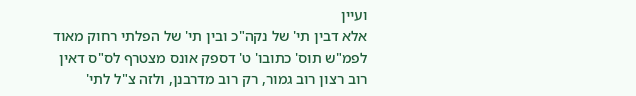ועיין
אלא דבין תי' של נקה"כ ובין תי' של הפלתי רחוק מאוד לפמ"ש תוס' כתובו' ט' דספק אונס מצטרף לס"ס דאין רוב רצון רוב גמור, רק רוב מדרבנן, ולזה צ"ל לתי'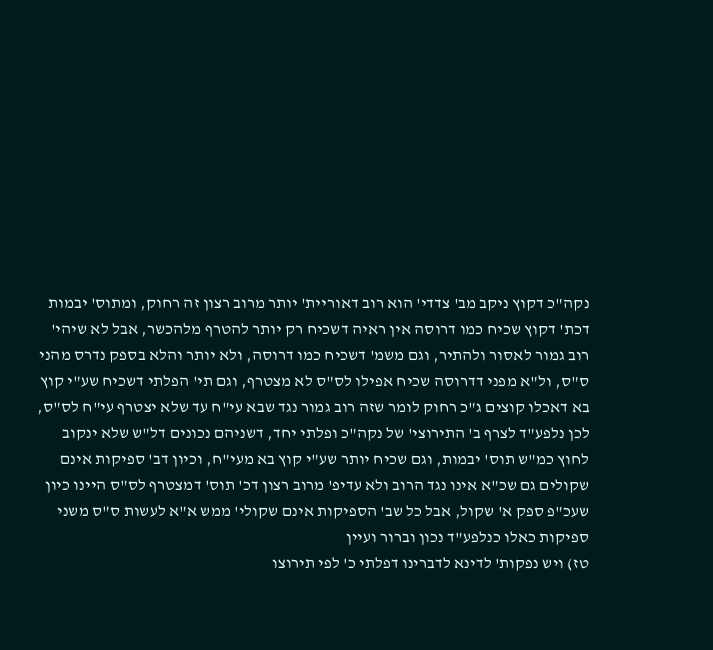נקה"כ דקוץ ניקב מב' צדדי' הוא רוב דאוריית' יותר מרוב רצון זה רחוק, ומתוס' יבמות דכת' דקוץ שכיח כמו דרוסה אין ראיה דשכיח רק יותר להטרף מלהכשר, אבל לא שיהי' רוב גמור לאסור ולהתיר, וגם משמ' דשכיח כמו דרוסה, ולא יותר והלא בספק נדרס מהני ס"ס, ול"א מפני דדרוסה שכיח אפילו לס"ס לא מצטרף, וגם תי' הפלתי דשכיח שע"י קוץ בא דאכלו קוצים ג"כ רחוק לומר שזה רוב גמור נגד שבא עי"ח עד שלא יצטרף עי"ח לס"ס, לכן נלפע"ד לצרף ב' התירוצי' של נקה"כ ופלתי יחד, דשניהם נכונים דל"ש שלא ינקוב לחוץ כמ"ש תוס' יבמות, וגם שכיח יותר שע"י קוץ בא מעי"ח, וכיון דב' ספיקות אינם שקולים גם שכ"א אינו נגד הרוב ולא עדיפ' מרוב רצון דכ' תוס' דמצטרף לס"ס היינו כיון שעכ"פ ספק א' שקול, אבל כל שב' הספיקות אינם שקולי' ממש א"א לעשות ס"ס משני ספיקות כאלו כנלפע"ד נכון וברור ועיין
טז) ויש נפקות' לדינא לדברינו דפלתי כ' לפי תירוצו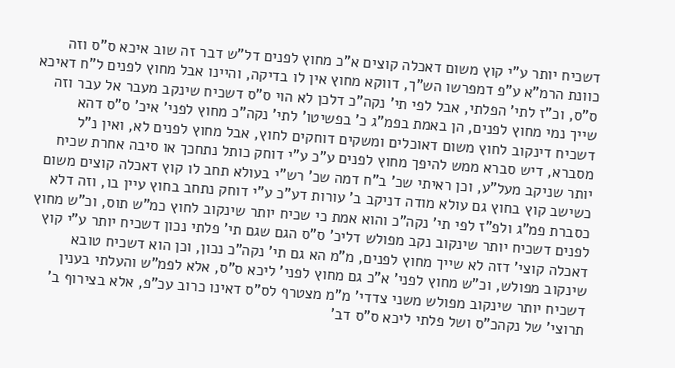דשכיח יותר ע"י קוץ משום דאכלה קוצים א"כ מחוץ לפנים דל"ש דבר זה שוב איכא ס"ס וזה כוונת הרמ"א ע"פ דמפרשו הש"ך, דווקא מחוץ אין לו בדיקה, והיינו אבל מחוץ לפנים ל"ח דאיכא ס"ס, וכ"ז לתי' הפלתי, אבל לפי תי' נקה"כ דלכן לא הוי ס"ס דשכיח שינקב מעבר אל עבר וזה שייך נמי מחוץ לפנים, הן באמת בפמ"ג כ' בפשיטו' לתי' נקה"כ מחוץ לפני' איכ' ס"ס דהא דשכיח דינקוב לחוץ משום דאוכלים ומשקים דוחקים לחוץ, אבל מחוץ לפנים לא, ואין נ"ל מסברא, דיש סברא ממש להיפך מחוץ לפנים ע"כ ע"י דוחק כותל נתחכך או סיבה אחרת שכיח יותר שניקב מעל"ע, וכן ראיתי שכ' ב"ח דמה שכ' רש"י בעולא תחב לו קוץ דאכלה קוצים משום כשישב קוץ בחוץ גם עולא מודה דניקב ב' עורות דע"כ ע"י דוחק נתחב בחוץ עיין בו, וזה דלא כסברת פמ"ג ולפ"ז לפי תי' נקה"כ והוא אמת כי שכיח יותר שינקוב לחוץ כמ"ש תוס, וכ"ש מחוץ לפנים דשכיח יותר שינקוב נקב מפולש דליכ' ס"ס הגם שגם תי' פלתי נכון דשכיח יותר ע"י קוץ דאכלה קוצי' דזה לא שייך מחוץ לפנים, מ"מ הא גם תי' נקה"כ נכון, וכן הוא דשכיח טובא שינקוב מפולש, וכ"ש מחוץ לפני' א"כ גם מחוץ לפני' ליכא ס"ס, אלא לפמ"ש והעלתי בענין דשכיח יותר שינקוב מפולש משני צדדי' מ"מ מצטרף לס"ס דאינו כרוב עכ"פ, אלא בצירוף ב' תרוצי' של נקהכ"ס ושל פלתי ליכא ס"ס דב'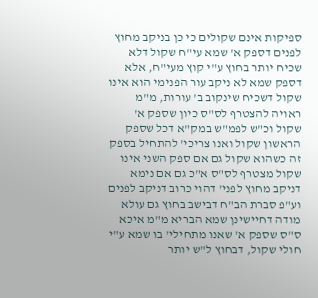ספיקות אינם שקולים כי כן בניקב מחוץ לפנים דספק א' שמא עי"ח שקול דלא שכיח יותר בחוץ ע"י קוץ מעי"ח, אלא דספק שמא לא ניקב עור הפנימי הוא אינו שקול דשכיח שינקוב ב' עורות, מ"מ ראויה להצטרף לס"ס כיון שספק א' שקול וכ"ש לפמ"ש במק"א דכל שספק הראשון שקול ואנו צריכי' להתחיל בספק זה כשהוא שקול גם אם ספק השני אינו שקול מצטרף לס"ס א"כ גם אם נימא דניקב מחוץ לפני' דהוי כרוב דניקב לפנים וע"פ סברת הב"ח דבישב בחוץ גם עולא מודה דחיישינן שמא הבריא מ"מ איכא ס"ס שספק א' שאנו מתחילי' בו שמא ע"י חולי שקול, דבחוץ ל"ש יותר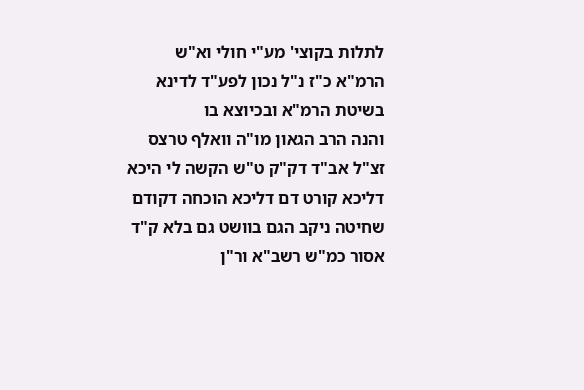לתלות בקוצי' מע"י חולי וא"ש הרמ"א כ"ז נ"ל נכון לפע"ד לדינא בשיטת הרמ"א ובכיוצא בו
והנה הרב הגאון מו"ה וואלף טרצס זצ"ל אב"ד דק"ק ט"ש הקשה לי היכא דליכא קורט דם דליכא הוכחה דקודם שחיטה ניקב הגם בוושט גם בלא ק"ד אסור כמ"ש רשב"א ור"ן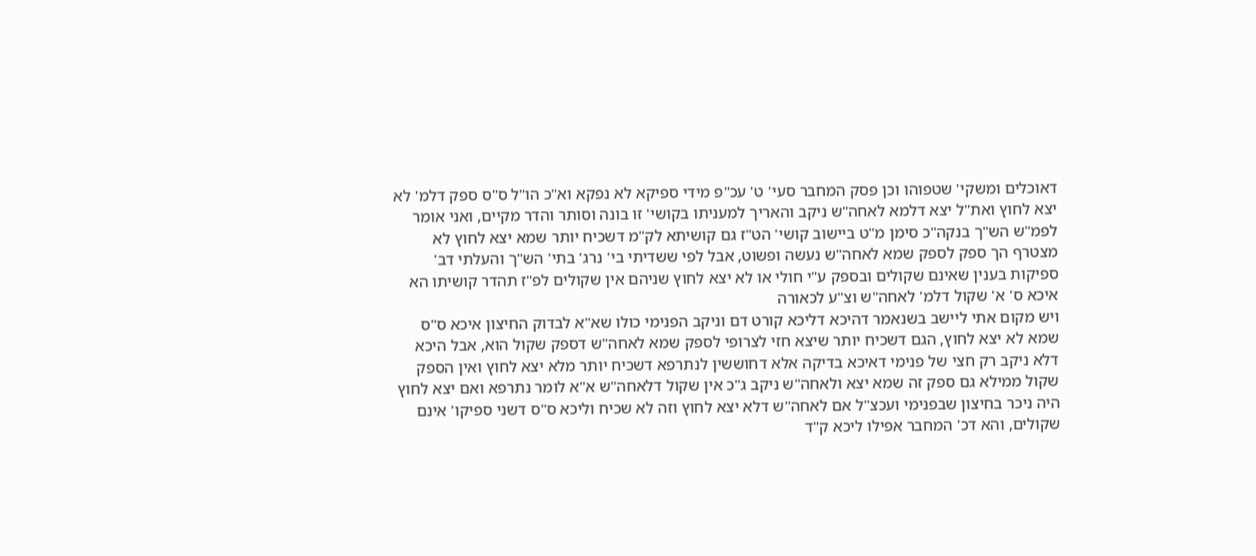דאוכלים ומשקי' שטפוהו וכן פסק המחבר סעי' ט' עכ"פ מידי ספיקא לא נפקא וא"כ הו"ל ס"ס ספק דלמ' לא יצא לחוץ ואת"ל יצא דלמא לאחה"ש ניקב והאריך למעניתו בקושי' זו בונה וסותר והדר מקיים, ואני אומר לפמ"ש הש"ך בנקה"כ סימן מ"ט ביישוב קושי' הט"ז גם קושיתא לק"מ דשכיח יותר שמא יצא לחוץ לא מצטרף הך ספק לספק שמא לאחה"ש נעשה ופשוט, אבל לפי ששדיתי בי' נרג' בתי' הש"ך והעלתי דב' ספיקות בענין שאינם שקולים ובספק ע"י חולי או לא יצא לחוץ שניהם אין שקולים לפ"ז תהדר קושיתו הא איכא ס' א' שקול דלמ' לאחה"ש וצ"ע לכאורה
ויש מקום אתי ליישב בשנאמר דהיכא דליכא קורט דם וניקב הפנימי כולו שא"א לבדוק החיצון איכא ס"ס שמא לא יצא לחוץ, הגם דשכיח יותר שיצא חזי לצרופי לספק שמא לאחה"ש דספק שקול הוא, אבל היכא דלא ניקב רק חצי של פנימי דאיכא בדיקה אלא דחוששין לנתרפא דשכיח יותר מלא יצא לחוץ ואין הספק שקול ממילא גם ספק זה שמא יצא ולאחה"ש ניקב ג"כ אין שקול דלאחה"ש א"א לומר נתרפא ואם יצא לחוץ היה ניכר בחיצון שבפנימי ועכצ"ל אם לאחה"ש דלא יצא לחוץ וזה לא שכיח וליכא ס"ס דשני ספיקו' אינם שקולים, והא דכ' המחבר אפילו ליכא ק"ד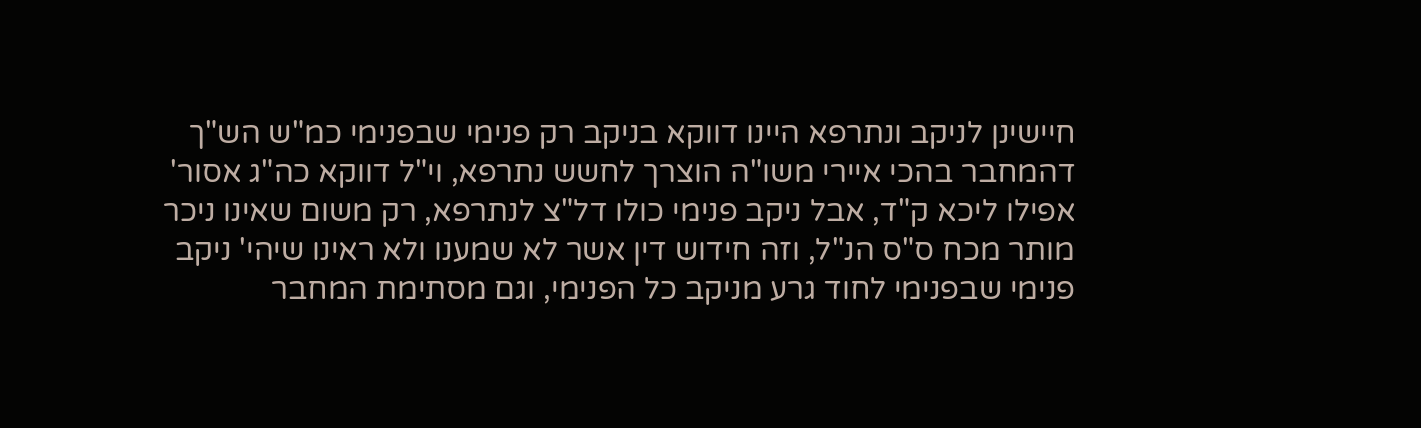חיישינן לניקב ונתרפא היינו דווקא בניקב רק פנימי שבפנימי כמ"ש הש"ך דהמחבר בהכי איירי משו"ה הוצרך לחשש נתרפא, וי"ל דווקא כה"ג אסור' אפילו ליכא ק"ד, אבל ניקב פנימי כולו דל"צ לנתרפא, רק משום שאינו ניכר מותר מכח ס"ס הנ"ל, וזה חידוש דין אשר לא שמענו ולא ראינו שיהי' ניקב פנימי שבפנימי לחוד גרע מניקב כל הפנימי, וגם מסתימת המחבר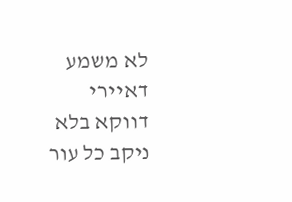לא משמע דאיירי דווקא בלא ניקב כל עור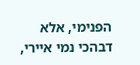הפנימי, אלא דבהכי נמי איירי,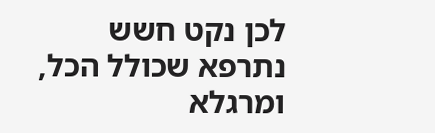לכן נקט חשש נתרפא שכולל הכל, ומרגלא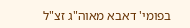בפומי' דאבא מאוה"ג זצ"ל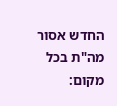החדש אסור מה"ת בכל מקום: